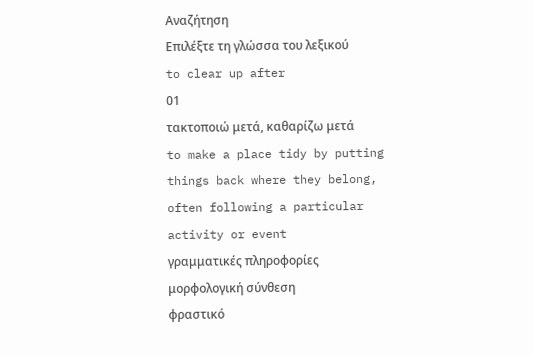Αναζήτηση
Επιλέξτε τη γλώσσα του λεξικού
to clear up after
01
τακτοποιώ μετά, καθαρίζω μετά
to make a place tidy by putting things back where they belong, often following a particular activity or event
γραμματικές πληροφορίες
μορφολογική σύνθεση
φραστικό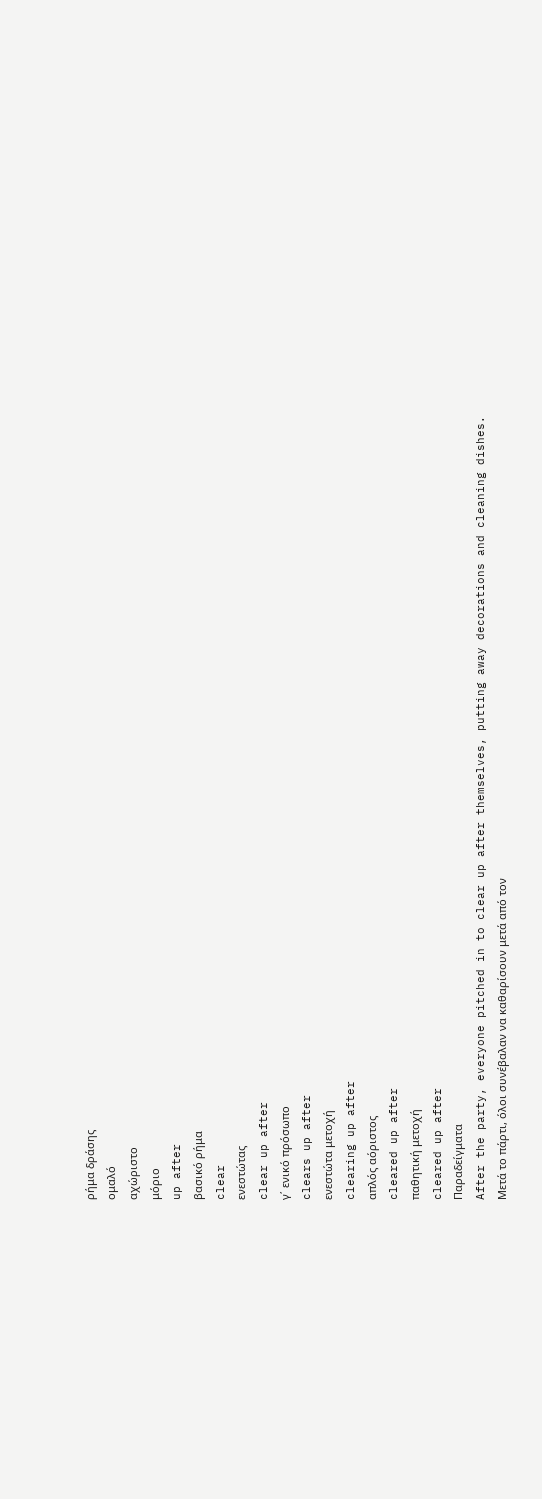ρήμα δράσης
ομαλό
αχώριστο
μόριο
up after
βασικό ρήμα
clear
ενεστώτας
clear up after
γ΄ ενικό πρόσωπο
clears up after
ενεστώτα μετοχή
clearing up after
απλός αόριστος
cleared up after
παθητική μετοχή
cleared up after
Παραδείγματα
After the party, everyone pitched in to clear up after themselves, putting away decorations and cleaning dishes.
Μετά το πάρτι, όλοι συνέβαλαν να καθαρίσουν μετά από τον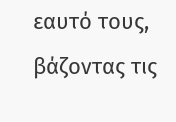εαυτό τους, βάζοντας τις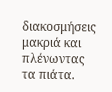διακοσμήσεις μακριά και πλένωντας τα πιάτα.